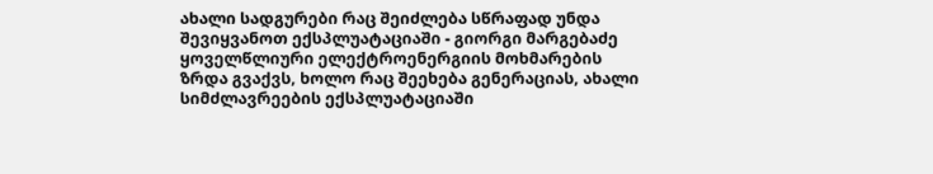ახალი სადგურები რაც შეიძლება სწრაფად უნდა შევიყვანოთ ექსპლუატაციაში - გიორგი მარგებაძე
ყოველწლიური ელექტროენერგიის მოხმარების ზრდა გვაქვს, ხოლო რაც შეეხება გენერაციას, ახალი სიმძლავრეების ექსპლუატაციაში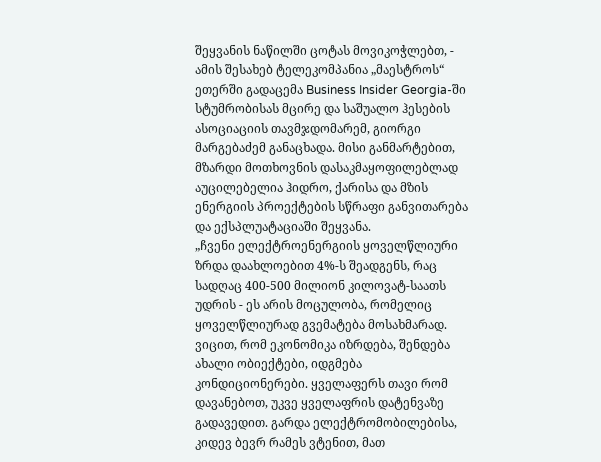შეყვანის ნაწილში ცოტას მოვიკოჭლებთ, - ამის შესახებ ტელეკომპანია „მაესტროს“ ეთერში გადაცემა Business Insider Georgia-ში სტუმრობისას მცირე და საშუალო ჰესების ასოციაციის თავმჯდომარემ, გიორგი მარგებაძემ განაცხადა. მისი განმარტებით, მზარდი მოთხოვნის დასაკმაყოფილებლად აუცილებელია ჰიდრო, ქარისა და მზის ენერგიის პროექტების სწრაფი განვითარება და ექსპლუატაციაში შეყვანა.
„ჩვენი ელექტროენერგიის ყოველწლიური ზრდა დაახლოებით 4%-ს შეადგენს, რაც სადღაც 400-500 მილიონ კილოვატ-საათს უდრის - ეს არის მოცულობა, რომელიც ყოველწლიურად გვემატება მოსახმარად. ვიცით, რომ ეკონომიკა იზრდება, შენდება ახალი ობიექტები, იდგმება კონდიციონერები. ყველაფერს თავი რომ დავანებოთ, უკვე ყველაფრის დატენვაზე გადავედით. გარდა ელექტრომობილებისა, კიდევ ბევრ რამეს ვტენით, მათ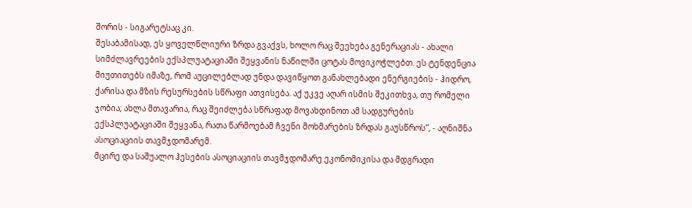შორის - სიგარეტსაც კი.
შესაბამისად, ეს ყოველწლიური ზრდა გვაქვს, ხოლო რაც შეეხება გენერაციას - ახალი სიმძლავრეების ექსპლუატაციაში შეყვანის ნაწილში ცოტას მოვიკოჭლებთ. ეს ტენდენცია მიუთითებს იმაზე, რომ აუცილებლად უნდა დავიწყოთ განახლებადი ენერგიების - ჰიდრო, ქარისა და მზის რესურსების სწრაფი ათვისება. აქ უკვე აღარ ისმის შეკითხვა, თუ რომელი ჯობია; ახლა მთავარია, რაც შეიძლება სწრაფად მოვახდინოთ ამ სადგურების ექსპლუატაციაში შეყვანა, რათა წარმოებამ ჩვენი მოხმარების ზრდას გაუსწროს“, - აღნიშნა ასოციაციის თავმჯდომარემ.
მცირე და საშუალო ჰესების ასოციაციის თავმჯდომარე ეკონომიკისა და მდგრადი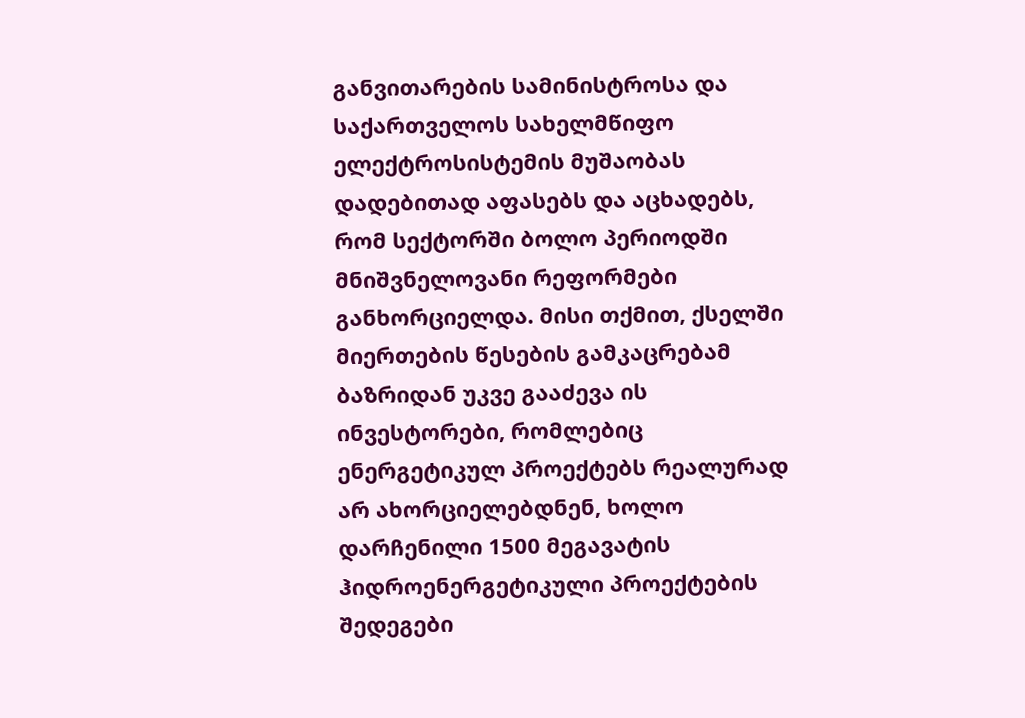განვითარების სამინისტროსა და საქართველოს სახელმწიფო ელექტროსისტემის მუშაობას დადებითად აფასებს და აცხადებს, რომ სექტორში ბოლო პერიოდში მნიშვნელოვანი რეფორმები განხორციელდა. მისი თქმით, ქსელში მიერთების წესების გამკაცრებამ ბაზრიდან უკვე გააძევა ის ინვესტორები, რომლებიც ენერგეტიკულ პროექტებს რეალურად არ ახორციელებდნენ, ხოლო დარჩენილი 1500 მეგავატის ჰიდროენერგეტიკული პროექტების შედეგები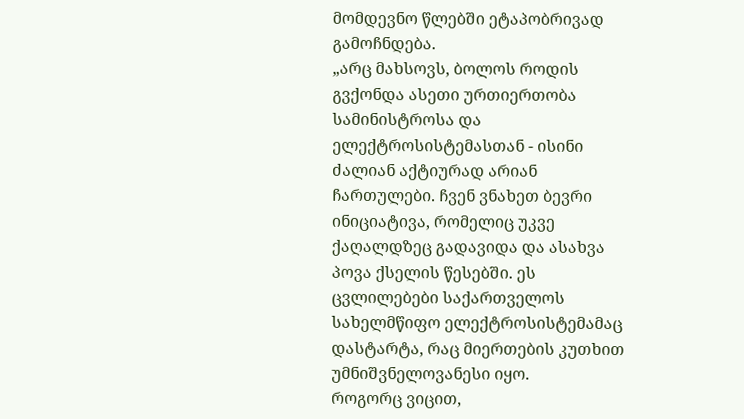მომდევნო წლებში ეტაპობრივად გამოჩნდება.
„არც მახსოვს, ბოლოს როდის გვქონდა ასეთი ურთიერთობა სამინისტროსა და ელექტროსისტემასთან - ისინი ძალიან აქტიურად არიან ჩართულები. ჩვენ ვნახეთ ბევრი ინიციატივა, რომელიც უკვე ქაღალდზეც გადავიდა და ასახვა პოვა ქსელის წესებში. ეს ცვლილებები საქართველოს სახელმწიფო ელექტროსისტემამაც დასტარტა, რაც მიერთების კუთხით უმნიშვნელოვანესი იყო.
როგორც ვიცით,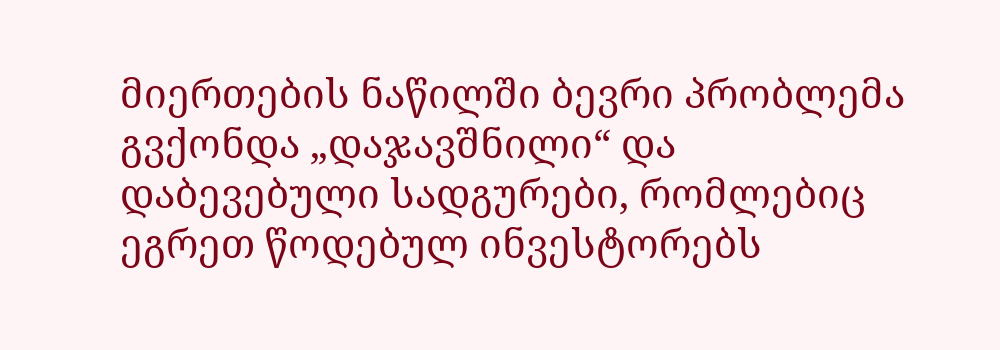მიერთების ნაწილში ბევრი პრობლემა გვქონდა „დაჯავშნილი“ და დაბევებული სადგურები, რომლებიც ეგრეთ წოდებულ ინვესტორებს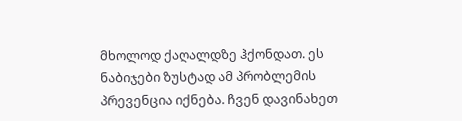მხოლოდ ქაღალდზე ჰქონდათ. ეს ნაბიჯები ზუსტად ამ პრობლემის პრევენცია იქნება. ჩვენ დავინახეთ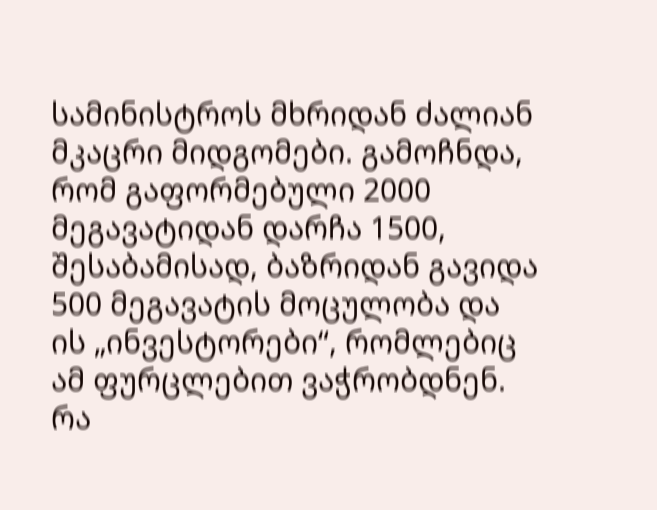სამინისტროს მხრიდან ძალიან მკაცრი მიდგომები. გამოჩნდა, რომ გაფორმებული 2000 მეგავატიდან დარჩა 1500, შესაბამისად, ბაზრიდან გავიდა 500 მეგავატის მოცულობა და ის „ინვესტორები“, რომლებიც ამ ფურცლებით ვაჭრობდნენ.
რა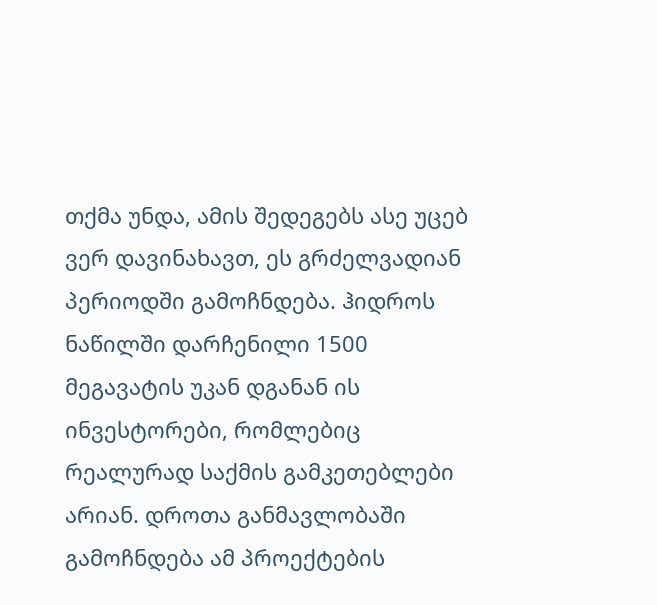თქმა უნდა, ამის შედეგებს ასე უცებ ვერ დავინახავთ, ეს გრძელვადიან პერიოდში გამოჩნდება. ჰიდროს ნაწილში დარჩენილი 1500 მეგავატის უკან დგანან ის ინვესტორები, რომლებიც რეალურად საქმის გამკეთებლები არიან. დროთა განმავლობაში გამოჩნდება ამ პროექტების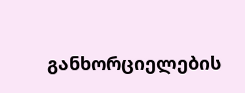განხორციელების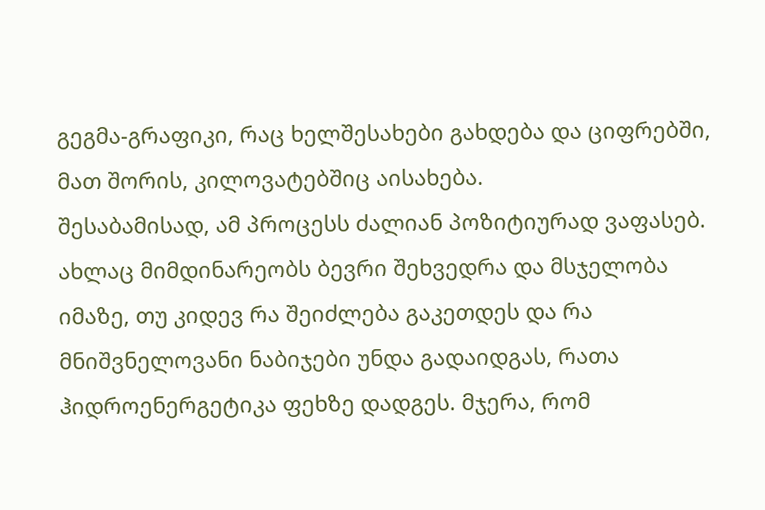გეგმა-გრაფიკი, რაც ხელშესახები გახდება და ციფრებში, მათ შორის, კილოვატებშიც აისახება.
შესაბამისად, ამ პროცესს ძალიან პოზიტიურად ვაფასებ. ახლაც მიმდინარეობს ბევრი შეხვედრა და მსჯელობა იმაზე, თუ კიდევ რა შეიძლება გაკეთდეს და რა მნიშვნელოვანი ნაბიჯები უნდა გადაიდგას, რათა ჰიდროენერგეტიკა ფეხზე დადგეს. მჯერა, რომ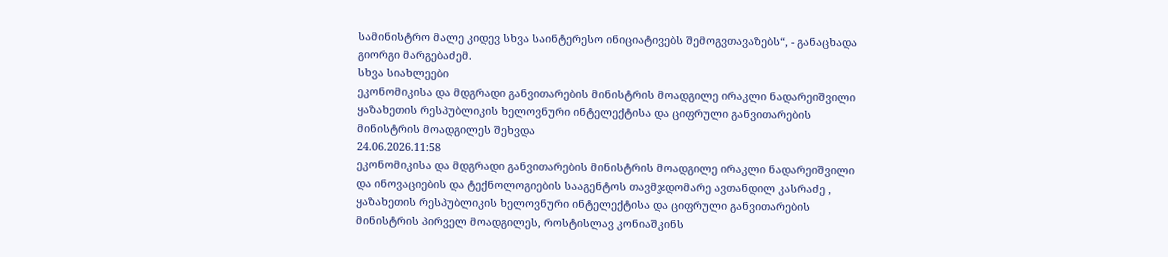სამინისტრო მალე კიდევ სხვა საინტერესო ინიციატივებს შემოგვთავაზებს“, - განაცხადა გიორგი მარგებაძემ.
სხვა სიახლეები
ეკონომიკისა და მდგრადი განვითარების მინისტრის მოადგილე ირაკლი ნადარეიშვილი ყაზახეთის რესპუბლიკის ხელოვნური ინტელექტისა და ციფრული განვითარების მინისტრის მოადგილეს შეხვდა
24.06.2026.11:58
ეკონომიკისა და მდგრადი განვითარების მინისტრის მოადგილე ირაკლი ნადარეიშვილი და ინოვაციების და ტექნოლოგიების სააგენტოს თავმჯდომარე ავთანდილ კასრაძე , ყაზახეთის რესპუბლიკის ხელოვნური ინტელექტისა და ციფრული განვითარების მინისტრის პირველ მოადგილეს, როსტისლავ კონიაშკინს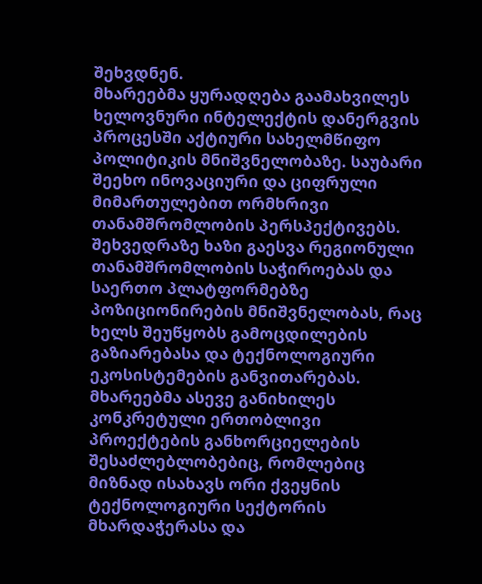შეხვდნენ.
მხარეებმა ყურადღება გაამახვილეს ხელოვნური ინტელექტის დანერგვის პროცესში აქტიური სახელმწიფო პოლიტიკის მნიშვნელობაზე. საუბარი შეეხო ინოვაციური და ციფრული მიმართულებით ორმხრივი თანამშრომლობის პერსპექტივებს. შეხვედრაზე ხაზი გაესვა რეგიონული თანამშრომლობის საჭიროებას და საერთო პლატფორმებზე პოზიციონირების მნიშვნელობას, რაც ხელს შეუწყობს გამოცდილების გაზიარებასა და ტექნოლოგიური ეკოსისტემების განვითარებას.
მხარეებმა ასევე განიხილეს კონკრეტული ერთობლივი პროექტების განხორციელების შესაძლებლობებიც, რომლებიც მიზნად ისახავს ორი ქვეყნის ტექნოლოგიური სექტორის მხარდაჭერასა და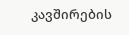კავშირების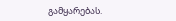გამყარებას.